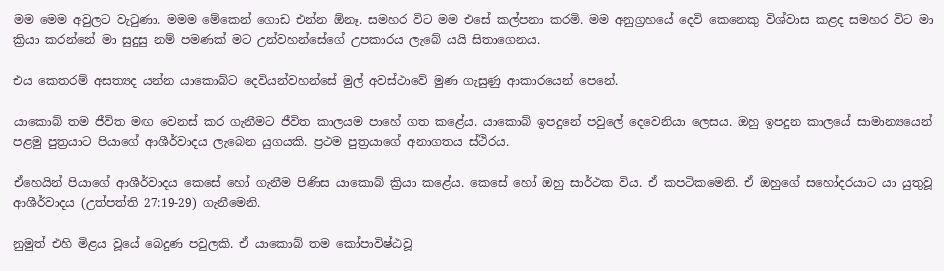මම මෙම අවුලට වැටුණා. මමම මේකෙන් ගොඩ එන්න ඕනෑ. සමහර විට මම එසේ කල්පනා කරමි. මම අනුග්‍රහයේ දෙවි කෙනෙකු විශ්වාස කළද සමහර විට මා ක්‍රියා කරන්නේ මා සුදුසු නම් පමණක් මට උන්වහන්සේගේ උපකාරය ලැබේ යයි සිතාගෙනය.

එය කෙතරම් අසත්‍යද යන්න යාකොබ්ට දෙවියන්වහන්සේ මුල් අවස්ථාවේ මුණ ගැසුණු ආකාරයෙන් පෙනේ.

යාකොබ් තම ජීවිත මඟ වෙනස් කර ගැනීමට ජීවිත කාලයම පාහේ ගත කළේය. යාකොබ් ඉපදුනේ පවුලේ දෙවෙනියා ලෙසය. ඔහු ඉපදුන කාලයේ සාමාන්‍යයෙන් පළමු පුත්‍රයාට පියාගේ ආශීර්වාදය ලැබෙන යුගයකි. ප්‍රථම පුත්‍රයාගේ අනාගතය ස්ථිරය.

ඒහෙයින් පියාගේ ආශීර්වාදය කෙසේ හෝ ගැනීම පිණිස යාකොබ් ක්‍රියා කළේය. කෙසේ හෝ ඔහු සාර්ථක විය. ඒ කපටිකමෙනි. ඒ ඔහුගේ සහෝදරයාට යා යුතුවූ ආශීර්වාදය (උත්පත්ති 27:19-29) ගැනීමෙනි.

නුමුත් එහි මිළය වූයේ බෙදුණ පවුලකි. ඒ යාකොබ් තම කෝපාවිෂ්ඨවූ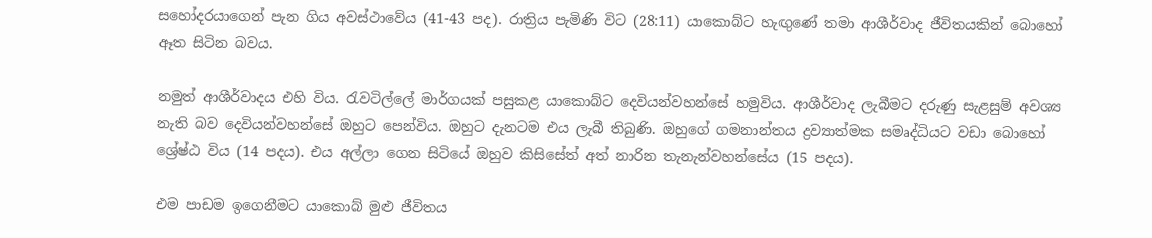සහෝදරයාගෙන් පැන ගිය අවස්ථාවේය (41-43 පද). රාත්‍රිය පැමිණි විට (28:11) යාකොබ්ට හැඟුණේ තමා ආශීර්වාද ජීවිතයකින් බොහෝ ඈත සිටින බවය.

නමුත් ආශීර්වාදය එහි විය. රැවටිල්ලේ මාර්ගයක් පසුකළ යාකොබ්ට දෙවියන්වහන්සේ හමුවිය. ආශීර්වාද ලැබීමට දරුණු සැළසුම් අවශ්‍ය නැති බව දෙවියන්වහන්සේ ඔහුට පෙන්විය. ඔහුට දැනටම එය ලැබී තිබුණි. ඔහුගේ ගමනාන්තය ද්‍රව්‍යාත්මක සමෘද්ධියට වඩා බොහෝ ශ්‍රේෂ්ඨ විය (14 පදය). එය අල්ලා ගෙන සිටියේ ඔහුව කිසිසේත් අත් නාරින තැනැන්වහන්සේය (15 පදය).

එම පාඩම ඉගෙනීමට යාකොබ් මුළු ජීවිතය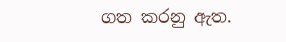ගත කරනු ඇත.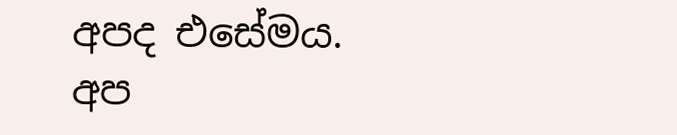අපද එසේමය. අප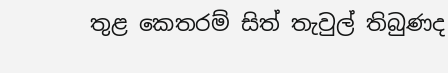තුළ කෙතරම් සිත් තැවුල් තිබුණද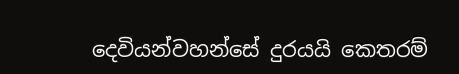දෙවියන්වහන්සේ දුරයයි කෙතරම්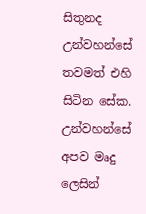සිතුනද උන්වහන්සේ තවමත් එහි සිටින සේක. උන්වහන්සේ අපව මෘදු ලෙසින්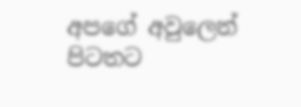අපගේ අවුලෙන් පිටතට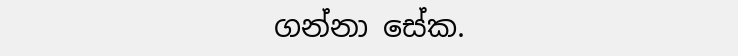ගන්නා සේක.